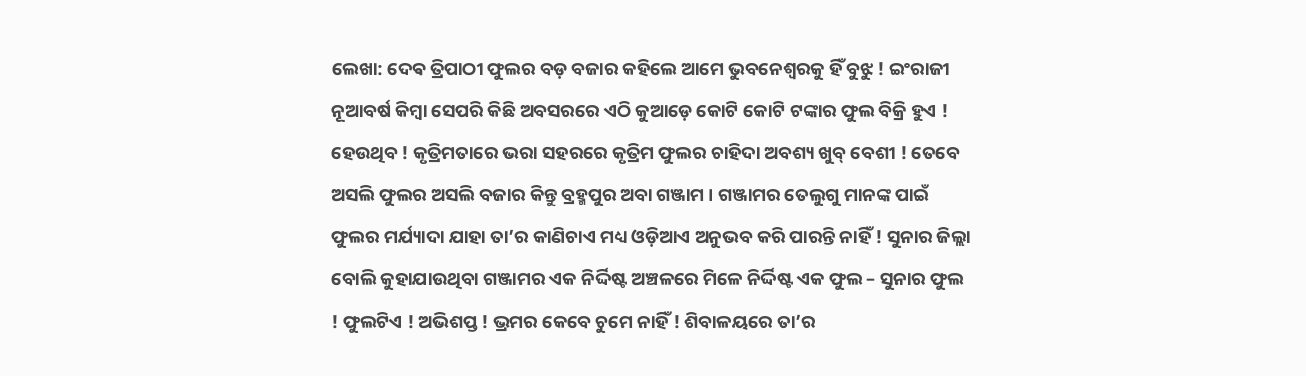ଲେଖା: ଦେଵ ତ୍ରିପାଠୀ ଫୁଲର ବଡ଼ ବଜାର କହିଲେ ଆମେ ଭୁବନେଶ୍ୱରକୁ ହିଁ ବୁଝୁ ! ଇଂରାଜୀ ନୂଆବର୍ଷ କିମ୍ବା ସେପରି କିଛି ଅବସରରେ ଏଠି କୁଆଡ଼େ କୋଟି କୋଟି ଟଙ୍କାର ଫୁଲ ବିକ୍ରି ହୁଏ ! ହେଉଥିବ ! କୃତ୍ରିମତାରେ ଭରା ସହରରେ କୃତ୍ରିମ ଫୁଲର ଚାହିଦା ଅବଶ୍ୟ ଖୁବ୍ ବେଶୀ ! ତେବେ ଅସଲି ଫୁଲର ଅସଲି ବଜାର କିନ୍ତୁ ବ୍ରହ୍ମପୁର ଅବା ଗଞ୍ଜାମ । ଗଞ୍ଜାମର ତେଲୁଗୁ ମାନଙ୍କ ପାଇଁ ଫୁଲର ମର୍ଯ୍ୟାଦା ଯାହା ତା’ର କାଣିଚାଏ ମଧ୍ୟ ଓଡ଼ିଆଏ ଅନୁଭବ କରି ପାରନ୍ତି ନାହିଁ ! ସୁନାର ଜିଲ୍ଲା ବୋଲି କୁହାଯାଉଥିବା ଗଞ୍ଜାମର ଏକ ନିର୍ଦ୍ଦିଷ୍ଟ ଅଞ୍ଚଳରେ ମିଳେ ନିର୍ଦ୍ଦିଷ୍ଟ ଏକ ଫୁଲ – ସୁନାର ଫୁଲ ! ଫୁଲଟିଏ ! ଅଭିଶପ୍ତ ! ଭ୍ରମର କେବେ ଚୁମେ ନାହିଁ ! ଶିବାଳୟରେ ତା’ର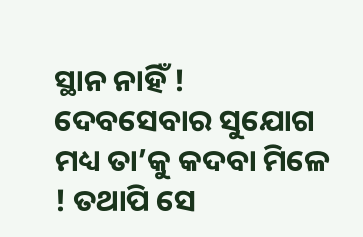ସ୍ଥାନ ନାହିଁ ! ଦେବସେବାର ସୁଯୋଗ ମଧ୍ୟ ତା’କୁ କଦବା ମିଳେ ! ତଥାପି ସେ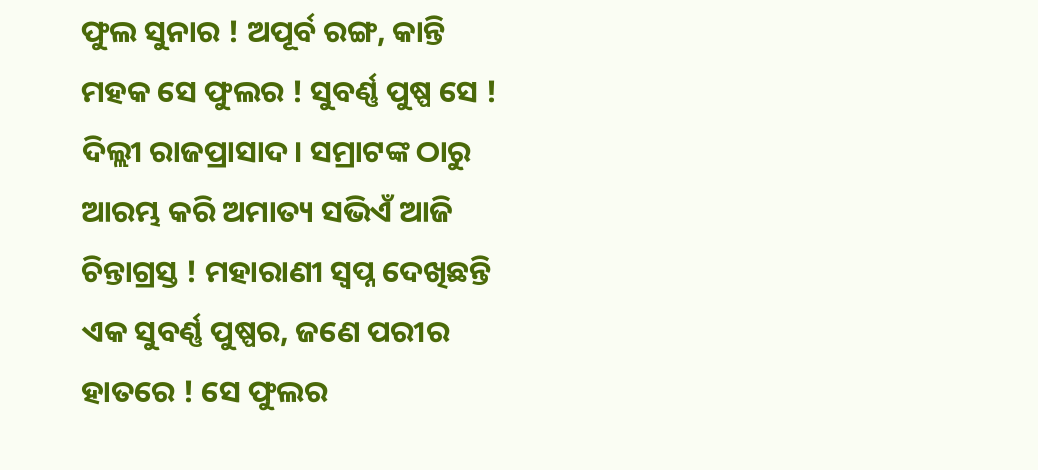ଫୁଲ ସୁନାର ! ଅପୂର୍ବ ରଙ୍ଗ, କାନ୍ତି ମହକ ସେ ଫୁଲର ! ସୁବର୍ଣ୍ଣ ପୁଷ୍ପ ସେ ! ଦିଲ୍ଲୀ ରାଜପ୍ରାସାଦ। ସମ୍ରାଟଙ୍କ ଠାରୁ ଆରମ୍ଭ କରି ଅମାତ୍ୟ ସଭିଏଁ ଆଜି ଚିନ୍ତାଗ୍ରସ୍ତ ! ମହାରାଣୀ ସ୍ବପ୍ନ ଦେଖିଛନ୍ତି ଏକ ସୁବର୍ଣ୍ଣ ପୁଷ୍ପର, ଜଣେ ପରୀର ହାତରେ ! ସେ ଫୁଲର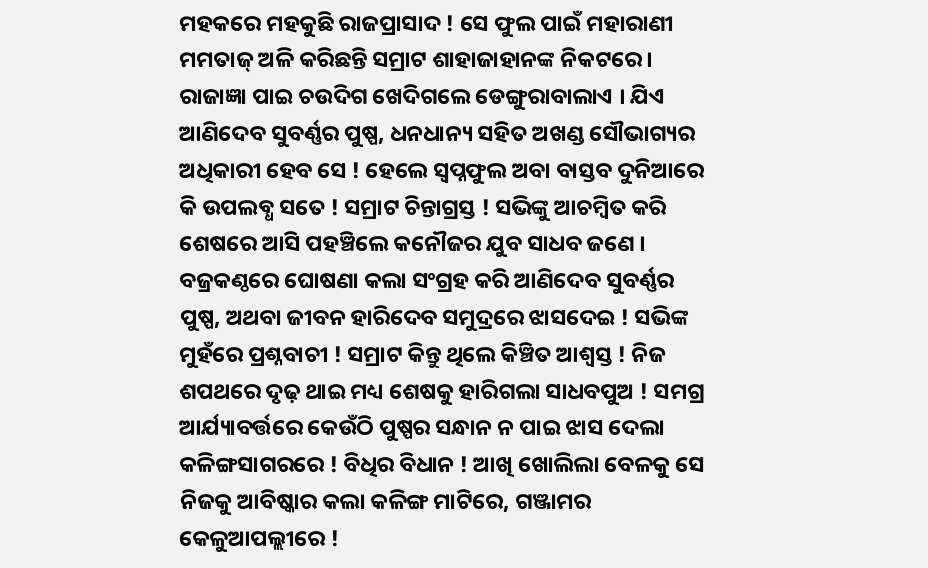ମହକରେ ମହକୁଛି ରାଜପ୍ରାସାଦ ! ସେ ଫୁଲ ପାଇଁ ମହାରାଣୀ ମମତାଜ୍ ଅଳି କରିଛନ୍ତି ସମ୍ରାଟ ଶାହାଜାହାନଙ୍କ ନିକଟରେ । ରାଜାଜ୍ଞା ପାଇ ଚଉଦିଗ ଖେଦିଗଲେ ଡେଙ୍ଗୁରାବାଲାଏ । ଯିଏ ଆଣିଦେବ ସୁବର୍ଣ୍ଣର ପୁଷ୍ପ, ଧନଧାନ୍ୟ ସହିତ ଅଖଣ୍ଡ ସୌଭାଗ୍ୟର ଅଧିକାରୀ ହେବ ସେ ! ହେଲେ ସ୍ଵପ୍ନଫୁଲ ଅବା ବାସ୍ତବ ଦୁନିଆରେ କି ଉପଲବ୍ଧ ସତେ ! ସମ୍ରାଟ ଚିନ୍ତାଗ୍ରସ୍ତ ! ସଭିଙ୍କୁ ଆଚମ୍ବିତ କରି ଶେଷରେ ଆସି ପହଞ୍ଚିଲେ କନୌଜର ଯୁବ ସାଧବ ଜଣେ । ବଜ୍ରକଣ୍ଠରେ ଘୋଷଣା କଲା ସଂଗ୍ରହ କରି ଆଣିଦେବ ସୁବର୍ଣ୍ଣର ପୁଷ୍ପ, ଅଥବା ଜୀବନ ହାରିଦେବ ସମୁଦ୍ରରେ ଝାସଦେଇ ! ସଭିଙ୍କ ମୁହଁରେ ପ୍ରଶ୍ନବାଚୀ ! ସମ୍ରାଟ କିନ୍ତୁ ଥିଲେ କିଞ୍ଚିତ ଆଶ୍ବସ୍ତ ! ନିଜ ଶପଥରେ ଦୃଢ଼ ଥାଇ ମଧ୍ୟ ଶେଷକୁ ହାରିଗଲା ସାଧବପୁଅ ! ସମଗ୍ର ଆର୍ଯ୍ୟାବର୍ତ୍ତରେ କେଉଁଠି ପୁଷ୍ପର ସନ୍ଧାନ ନ ପାଇ ଝାସ ଦେଲା କଳିଙ୍ଗସାଗରରେ ! ବିଧିର ବିଧାନ ! ଆଖି ଖୋଲିଲା ବେଳକୁ ସେ ନିଜକୁ ଆବିଷ୍କାର କଲା କଳିଙ୍ଗ ମାଟିରେ, ଗଞ୍ଜାମର କେଳୁଆପଲ୍ଲୀରେ !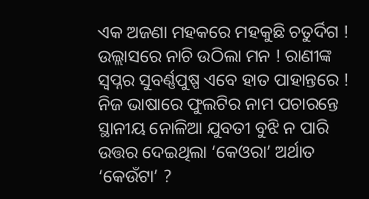ଏକ ଅଜଣା ମହକରେ ମହକୁଛି ଚତୁର୍ଦିଗ ! ଉଲ୍ଲାସରେ ନାଚି ଉଠିଲା ମନ ! ରାଣୀଙ୍କ ସ୍ବପ୍ନର ସୁବର୍ଣ୍ଣପୁଷ୍ପ ଏବେ ହାତ ପାହାନ୍ତରେ ! ନିଜ ଭାଷାରେ ଫୁଲଟିର ନାମ ପଚାରନ୍ତେ ସ୍ଥାନୀୟ ନୋଳିଆ ଯୁବତୀ ବୁଝି ନ ପାରି ଉତ୍ତର ଦେଇଥିଲା ‘କେଓରା’ ଅର୍ଥାତ ‘କେଉଁଟା’ ?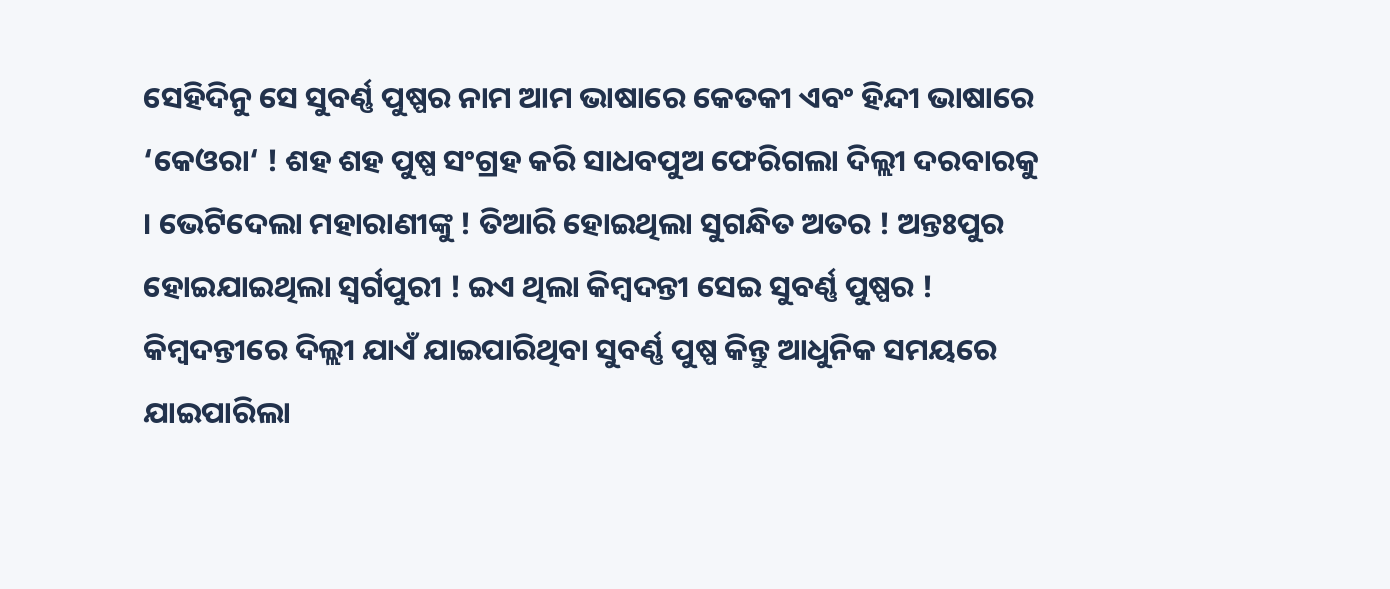ସେହିଦିନୁ ସେ ସୁବର୍ଣ୍ଣ ପୁଷ୍ପର ନାମ ଆମ ଭାଷାରେ କେତକୀ ଏବଂ ହିନ୍ଦୀ ଭାଷାରେ ‘କେଓରା‘ ! ଶହ ଶହ ପୁଷ୍ପ ସଂଗ୍ରହ କରି ସାଧବପୁଅ ଫେରିଗଲା ଦିଲ୍ଲୀ ଦରବାରକୁ । ଭେଟିଦେଲା ମହାରାଣୀଙ୍କୁ ! ତିଆରି ହୋଇଥିଲା ସୁଗନ୍ଧିତ ଅତର ! ଅନ୍ତଃପୁର ହୋଇଯାଇଥିଲା ସ୍ବର୍ଗପୁରୀ ! ଇଏ ଥିଲା କିମ୍ବଦନ୍ତୀ ସେଇ ସୁବର୍ଣ୍ଣ ପୁଷ୍ପର ! କିମ୍ବଦନ୍ତୀରେ ଦିଲ୍ଲୀ ଯାଏଁ ଯାଇପାରିଥିବା ସୁବର୍ଣ୍ଣ ପୁଷ୍ପ କିନ୍ତୁ ଆଧୁନିକ ସମୟରେ ଯାଇପାରିଲା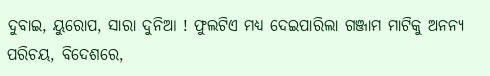ଦୁବାଇ, ୟୁରୋପ, ସାରା ଦୁନିଆ ! ଫୁଲଟିଏ ମଧ୍ୟ ଦେଇପାରିଲା ଗଞ୍ଜାମ ମାଟିକୁ ଅନନ୍ୟ ପରିଚୟ, ବିଦେଶରେ,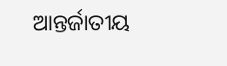ଆନ୍ତର୍ଜାତୀୟ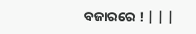ବଜାରରେ ! | | |